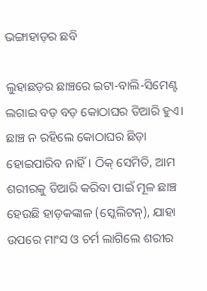ଭଙ୍ଗାହାଡ଼ର ଛବି

ଲୁହାଛଡ଼ର ଛାଞ୍ଚରେ ଇଟା-ବାଲି-ସିମେଣ୍ଟ ଲଗାଇ ବଡ଼ ବଡ଼ କୋଠାଘର ତିଆରି ହୁଏ। ଛାଞ୍ଚ ନ ରହିଲେ କୋଠାଘର ଛିଡ଼ା ହୋଇପାରିବ ନାହିଁ। ଠିକ୍‌ ସେମିତି, ଆମ ଶରୀରକୁ ତିଆରି କରିବା ପାଇଁ ମୂଳ ଛାଞ୍ଚ ହେଉଛି ହାଡ଼କଙ୍କାଳ (ସ୍କେଲିଟନ୍‌), ଯାହା ଉପରେ ମାଂସ ଓ ଚର୍ମ ଲାଗିଲେ ଶରୀର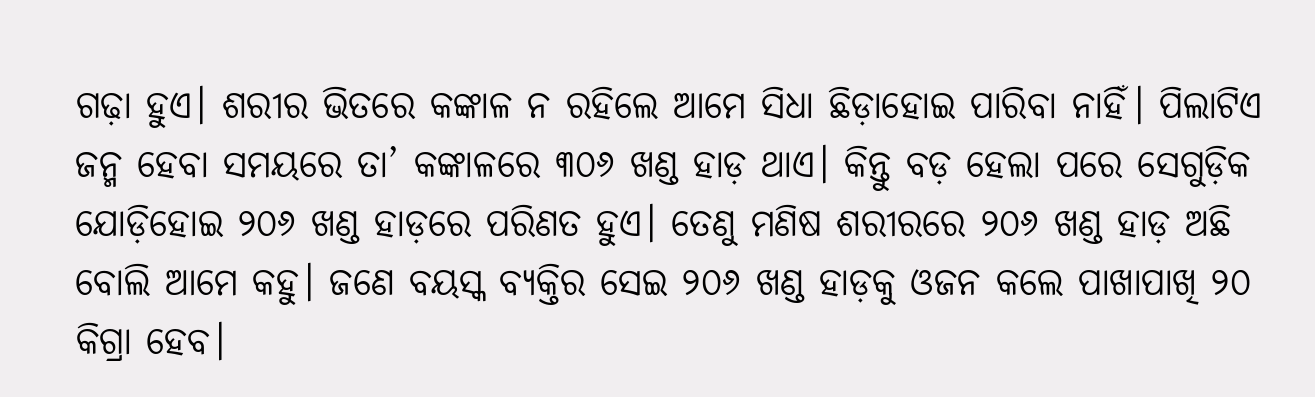ଗଢ଼ା ହୁଏ। ଶରୀର ଭିତରେ କଙ୍କାଳ ନ ରହିଲେ ଆମେ ସିଧା ଛିଡ଼ାହୋଇ ପାରିବା ନାହିଁ। ପିଲାଟିଏ ଜନ୍ମ ହେବା ସମୟରେ ତା’ କଙ୍କାଳରେ ୩୦୬ ଖଣ୍ଡ ହାଡ଼ ଥାଏ। କିନ୍ତୁ ବଡ଼ ହେଲା ପରେ ସେଗୁଡ଼ିକ ଯୋଡ଼ିହୋଇ ୨୦୬ ଖଣ୍ଡ ହାଡ଼ରେ ପରିଣତ ହୁଏ। ତେଣୁ ମଣିଷ ଶରୀରରେ ୨୦୬ ଖଣ୍ଡ ହାଡ଼ ଅଛି ବୋଲି ଆମେ କହୁ। ଜଣେ ବୟସ୍କ ବ୍ୟକ୍ତିର ସେଇ ୨୦୬ ଖଣ୍ଡ ହାଡ଼କୁ ଓଜନ କଲେ ପାଖାପାଖି ୨୦ କିଗ୍ରା ହେବ।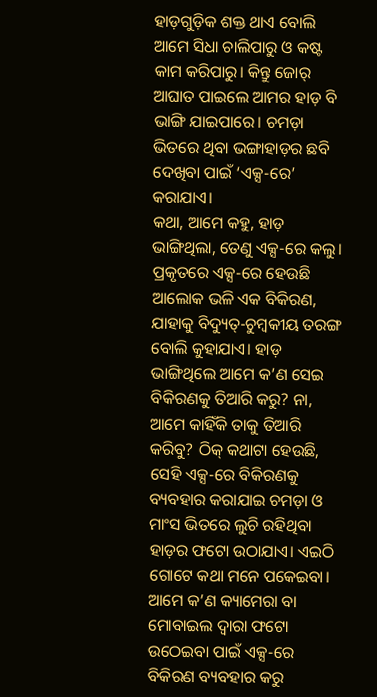ହାଡ଼ଗୁଡ଼ିକ ଶକ୍ତ ଥାଏ ବୋଲି ଆମେ ସିଧା ଚାଲିପାରୁ ଓ କଷ୍ଟ କାମ କରିପାରୁ। କିନ୍ତୁ ଜୋର୍‌ ଆଘାତ ପାଇଲେ ଆମର ହାଡ଼ ବି ଭାଙ୍ଗି ଯାଇପାରେ। ଚମଡ଼ା ଭିତରେ ଥିବା ଭଙ୍ଗାହାଡ଼ର ଛବି ଦେଖିବା ପାଇଁ ‘ଏକ୍ସ-ରେ’ କରାଯାଏ।
କଥା, ଆମେ କହୁ, ହାଡ଼ ଭାଙ୍ଗିଥିଲା, ତେଣୁ ଏକ୍ସ-ରେ କଲୁ। ପ୍ରକୃତରେ ଏକ୍ସ-ରେ ହେଉଛି ଆଲୋକ ଭଳି ଏକ ବିକିରଣ, ଯାହାକୁ ବିଦ୍ୟୁତ୍‌-ଚୁମ୍ବକୀୟ ତରଙ୍ଗ ବୋଲି କୁହାଯାଏ। ହାଡ଼ ଭାଙ୍ଗିଥିଲେ ଆମେ କ’ଣ ସେଇ ବିକିରଣକୁ ତିଆରି କରୁ? ନା, ଆମେ କାହିଁକି ତାକୁ ତିଆରି କରିବୁ? ଠିକ୍‌ କଥାଟା ହେଉଛି, ସେହି ଏକ୍ସ-ରେ ବିକିରଣକୁ ବ୍ୟବହାର କରାଯାଇ ଚମଡ଼ା ଓ ମାଂସ ଭିତରେ ଲୁଚି ରହିଥିବା ହାଡ଼ର ଫଟୋ ଉଠାଯାଏ। ଏଇଠି ଗୋଟେ କଥା ମନେ ପକେଇବା। ଆମେ କ’ଣ କ୍ୟାମେରା ବା ମୋବାଇଲ ଦ୍ୱାରା ଫଟୋ ଉଠେଇବା ପାଇଁ ଏକ୍ସ-ରେ ବିକିରଣ ବ୍ୟବହାର କରୁ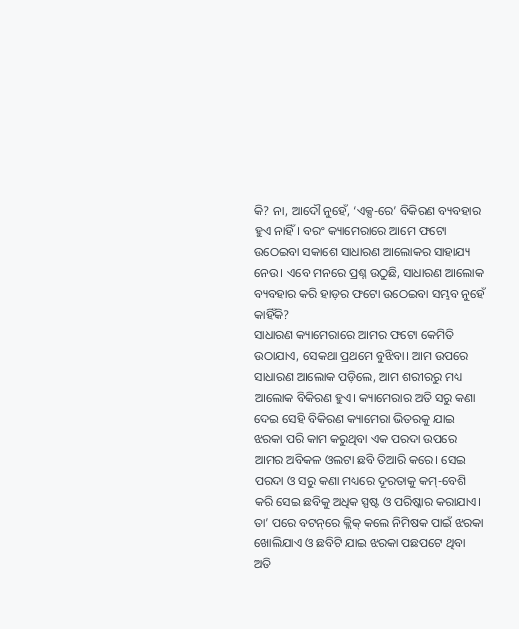କି? ନା, ଆଦୌ ନୁହେଁ, ‘ଏକ୍ସ-ରେ’ ବିକିରଣ ବ୍ୟବହାର ହୁଏ ନାହିଁ। ବରଂ କ୍ୟାମେରାରେ ଆମେ ଫଟୋ ଉଠେଇବା ସକାଶେ ସାଧାରଣ ଆଲୋକର ସାହାଯ୍ୟ ନେଉ। ଏବେ ମନରେ ପ୍ରଶ୍ନ ଉଠୁଛି, ସାଧାରଣ ଆଲୋକ ବ୍ୟବହାର କରି ହାଡ଼ର ଫଟୋ ଉଠେଇବା ସମ୍ଭବ ନୁହେଁ କାହିଁକି?
ସାଧାରଣ କ୍ୟାମେରାରେ ଆମର ଫଟୋ କେମିତି ଉଠାଯାଏ, ସେକଥା ପ୍ରଥମେ ବୁଝିବା। ଆମ ଉପରେ ସାଧାରଣ ଆଲୋକ ପଡ଼ିଲେ, ଆମ ଶରୀରରୁ ମଧ୍ୟ ଆଲୋକ ବିକିରଣ ହୁଏ। କ୍ୟାମେରାର ଅତି ସରୁ କଣା ଦେଇ ସେହି ବିକିରଣ କ୍ୟାମେରା ଭିତରକୁ ଯାଇ ଝରକା ପରି କାମ କରୁଥିବା ଏକ ପରଦା ଉପରେ ଆମର ଅବିକଳ ଓଲଟା ଛବି ତିଆରି କରେ। ସେଇ ପରଦା ଓ ସରୁ କଣା ମଧ୍ୟରେ ଦୂରତାକୁ କମ୍‌-ବେଶି କରି ସେଇ ଛବିକୁ ଅଧିକ ସ୍ପଷ୍ଟ ଓ ପରିଷ୍କାର କରାଯାଏ। ତା’ ପରେ ବଟନ୍‌ରେ କ୍ଲିକ୍‌ କଲେ ନିମିଷକ ପାଇଁ ଝରକା ଖୋଲିଯାଏ ଓ ଛବିଟି ଯାଇ ଝରକା ପଛପଟେ ଥିବା ଅତି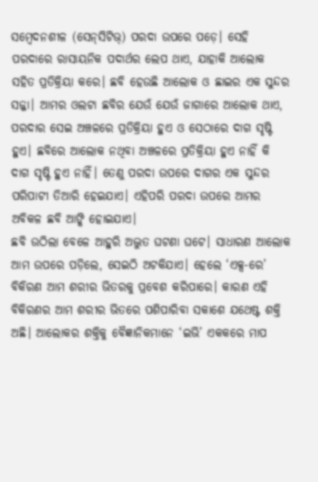ସମ୍ବେଦନଶୀଳ (ସେନ୍‌ସିଟିଭ୍‌) ପରଦା ଉପରେ ପଡ଼େ। ସେହି ପରଦାରେ ରାସାୟନିକ ପଦାର୍ଥର ଲେପ ଥାଏ, ଯାହାକି ଆଲୋକ ସହିତ ପ୍ରତିକ୍ରିୟା କରେ। ଛବି ହେଉଛି ଆଲୋକ ଓ ଛାଇର ଏକ ସୁନ୍ଦର ସଜ୍ଜା। ଆମର ଓଲଟା ଛବିର ଯେଉଁ ଯେଉଁ ଜାଗାରେ ଆଲୋକ ଥାଏ, ପରଦାର ସେଇ ଅଞ୍ଚଳରେ ପ୍ରତିକ୍ରିୟା ହୁଏ ଓ ସେଠାରେ ଦାଗ ସୃଷ୍ଟି ହୁଏ। ଛବିରେ ଆଲୋକ ନଥିବା ଅଞ୍ଚଳରେ ପ୍ରତିକ୍ରିୟା ହୁଏ ନାହିଁ କି ଦାଗ ସୃଷ୍ଟି ହୁଏ ନାହିଁ। ତେଣୁ ପରଦା ଉପରେ ଦାଗର ଏକ ସୁନ୍ଦର ପରିପାଟୀ ତିଆରି ହେଇଯାଏ। ଏହିପରି ପରଦା ଉପରେ ଆମର ଅବିକଳ ଛବି ଆଙ୍କି ହୋଇଯାଏ।
ଛବି ଉଠିଲା ବେଳେ ଆହୁରି ଅଦ୍ଭୁତ ଘଟଣା ଘଟେ। ସାଧାରଣ ଆଲୋକ ଆମ ଉପରେ ପଡ଼ିଲେ, ସେଇଠି ଅଟକିଯାଏ। ହେଲେ ‘ଏକ୍ସ-ରେ’ ବିକିରଣ ଆମ ଶରୀର ଭିତରକୁ ପ୍ରବେଶ କରିପାରେ। କାରଣ ଏହି ବିକିରଣର ଆମ ଶରୀର ଭିତରେ ପଶିପାରିବା ସକାଶେ ଯଥେଷ୍ଟ ଶକ୍ତି ଅଛି। ଆଲୋକର ଶକ୍ତିକୁ ବୈଜ୍ଞାନିକମାନେ ‘ଇଭି’ ଏକକରେ ମାପ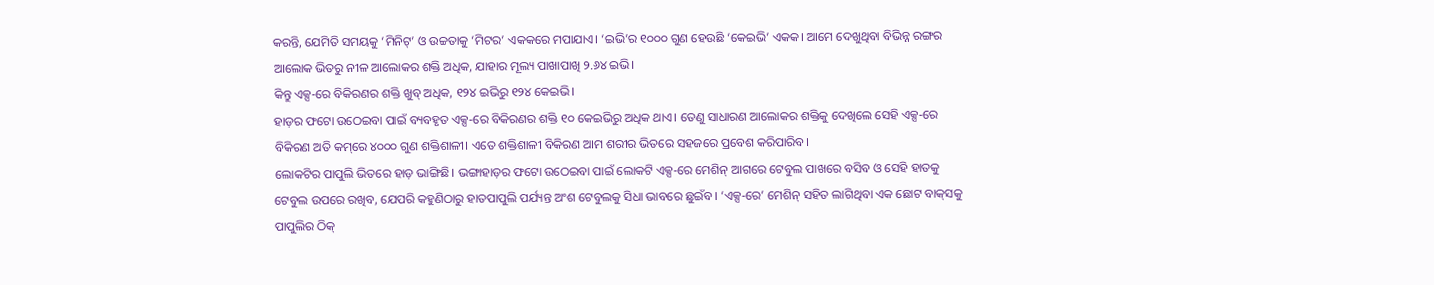କରନ୍ତି, ଯେମିତି ସମୟକୁ ‘ମିନିଟ୍‌’ ଓ ଉଚ୍ଚତାକୁ ‘ମିଟର’ ଏକକରେ ମପାଯାଏ। ‘ଇଭି’ର ୧୦୦୦ ଗୁଣ ହେଉଛି ‘କେଇଭି’ ଏକକ। ଆମେ ଦେଖୁଥିବା ବିଭିନ୍ନ ରଙ୍ଗର ଆଲୋକ ଭିତରୁ ନୀଳ ଆଲୋକର ଶକ୍ତି ଅଧିକ, ଯାହାର ମୂଲ୍ୟ ପାଖାପାଖି ୨.୬୪ ଇଭି।
କିନ୍ତୁ ଏକ୍ସ-ରେ ବିକିରଣର ଶକ୍ତି ଖୁବ୍‌ ଅଧିକ, ୧୨୪ ଇଭିରୁ ୧୨୪ କେଇଭି।
ହାଡ଼ର ଫଟୋ ଉଠେଇବା ପାଇଁ ବ୍ୟବହୃତ ଏକ୍ସ-ରେ ବିକିରଣର ଶକ୍ତି ୧୦ କେଇଭିରୁ ଅଧିକ ଥାଏ। ତେଣୁ ସାଧାରଣ ଆଲୋକର ଶକ୍ତିକୁ ଦେଖିଲେ ସେହି ଏକ୍ସ-ରେ ବିକିରଣ ଅତି କମ୍‌ରେ ୪୦୦୦ ଗୁଣ ଶକ୍ତିଶାଳୀ। ଏତେ ଶକ୍ତିଶାଳୀ ବିକିରଣ ଆମ ଶରୀର ଭିତରେ ସହଜରେ ପ୍ରବେଶ କରିପାରିବ।
ଲୋକଟିର ପାପୁଲି ଭିତରେ ହାଡ଼ ଭାଙ୍ଗିଛି। ଭଙ୍ଗାହାଡ଼ର ଫଟୋ ଉଠେଇବା ପାଇଁ ଲୋକଟି ଏକ୍ସ-ରେ ମେଶିନ୍‌ ଆଗରେ ଟେବୁଲ ପାଖରେ ବସିବ ଓ ସେହି ହାତକୁ ଟେବୁଲ ଉପରେ ରଖିବ, ଯେପରି କହୁଣିଠାରୁ ହାତପାପୁଲି ପର୍ଯ୍ୟନ୍ତ ଅଂଶ ଟେବୁଲକୁ ସିଧା ଭାବରେ ଛୁଇଁବ। ‘ଏକ୍ସ-ରେ’ ମେଶିନ୍‌ ସହିତ ଲାଗିଥିବା ଏକ ଛୋଟ ବାକ୍‌ସକୁ ପାପୁଲିର ଠିକ୍‌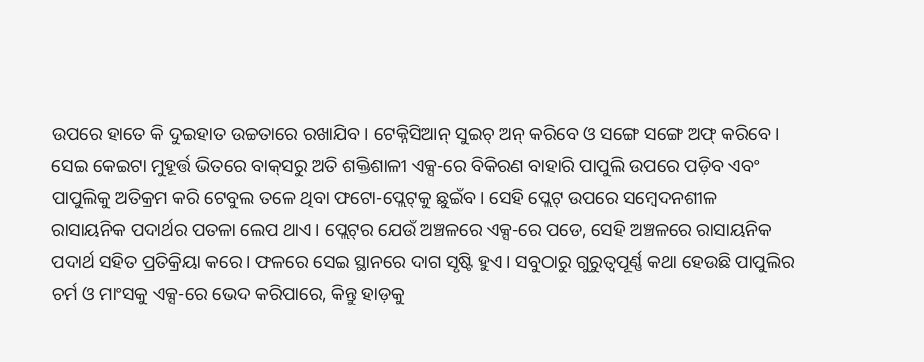ଉପରେ ହାତେ କି ଦୁଇହାତ ଉଚ୍ଚତାରେ ରଖାଯିବ। ଟେକ୍ନିସିଆନ୍‌ ସୁଇଚ୍‌ ଅନ୍‌ କରିବେ ଓ ସଙ୍ଗେ ସଙ୍ଗେ ଅଫ୍‌ କରିବେ। ସେଇ କେଇଟା ମୁହୂର୍ତ୍ତ ଭିତରେ ବାକ୍‌ସରୁ ଅତି ଶକ୍ତିଶାଳୀ ଏକ୍ସ-ରେ ବିକିରଣ ବାହାରି ପାପୁଲି ଉପରେ ପଡ଼ିବ ଏବଂ ପାପୁଲିକୁ ଅତିକ୍ରମ କରି ଟେବୁଲ ତଳେ ଥିବା ଫଟୋ-ପ୍ଲେଟ୍‌କୁ ଛୁଇଁବ। ସେହି ପ୍ଲେଟ୍‌ ଉପରେ ସମ୍ବେଦନଶୀଳ ରାସାୟନିକ ପଦାର୍ଥର ପତଳା ଲେପ ଥାଏ। ପ୍ଲେଟ୍‌ର ଯେଉଁ ଅଞ୍ଚଳରେ ଏକ୍ସ-ରେ ପଡେ, ସେହି ଅଞ୍ଚଳରେ ରାସାୟନିକ ପଦାର୍ଥ ସହିତ ପ୍ରତିକ୍ରିୟା କରେ। ଫଳରେ ସେଇ ସ୍ଥାନରେ ଦାଗ ସୃଷ୍ଟି ହୁଏ। ସବୁଠାରୁ ଗୁରୁତ୍ୱପୂର୍ଣ୍ଣ କଥା ହେଉଛି ପାପୁଲିର ଚର୍ମ ଓ ମାଂସକୁ ଏକ୍ସ-ରେ ଭେଦ କରିପାରେ, କିନ୍ତୁ ହାଡ଼କୁ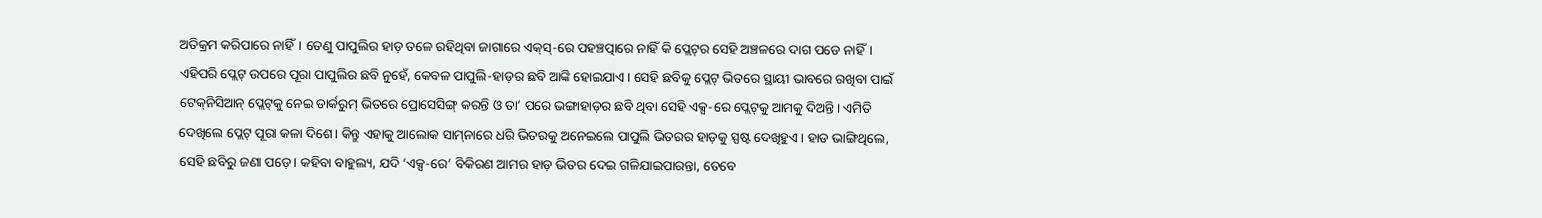ଅତିକ୍ରମ କରିପାରେ ନାହିଁ। ତେଣୁ ପାପୁଲିର ହାଡ଼ ତଳେ ରହିଥିବା ଜାଗାରେ ଏକ୍‌ସ୍‌-ରେ ପହଞ୍ଚତ୍ପାରେ ନାହିଁ କି ପ୍ଲେଟ୍‌ର ସେହି ଅଞ୍ଚଳରେ ଦାଗ ପଡେ ନାହିଁ। ଏହିପରି ପ୍ଲେଟ୍‌ ଉପରେ ପୂରା ପାପୁଲିର ଛବି ନୁହେଁ, କେବଳ ପାପୁଲି-ହାଡ଼ର ଛବି ଆଙ୍କି ହୋଇଯାଏ। ସେହି ଛବିକୁ ପ୍ଲେଟ୍‌ ଭିତରେ ସ୍ଥାୟୀ ଭାବରେ ରଖିବା ପାଇଁ ଟେକ୍‌ନିସିଆନ୍‌ ପ୍ଲେଟ୍‌କୁ ନେଇ ଡାର୍କରୁମ୍‌ ଭିତରେ ପ୍ରୋସେସିଙ୍ଗ୍‌ କରନ୍ତି ଓ ତା’ ପରେ ଭଙ୍ଗାହାଡ଼ର ଛବି ଥିବା ସେହି ଏକ୍ସ-ରେ ପ୍ଲେଟ୍‌କୁ ଆମକୁ ଦିଅନ୍ତି। ଏମିତି ଦେଖିଲେ ପ୍ଲେଟ୍‌ ପୂରା କଳା ଦିଶେ। କିନ୍ତୁ ଏହାକୁ ଆଲୋକ ସାମ୍‌ନାରେ ଧରି ଭିତରକୁ ଅନେଇଲେ ପାପୁଲି ଭିତରର ହାଡ଼କୁ ସ୍ପଷ୍ଟ ଦେଖିହୁଏ। ହାଡ ଭାଙ୍ଗିଥିଲେ, ସେହି ଛବିରୁ ଜଣା ପଡ଼େ। କହିବା ବାହୁଲ୍ୟ, ଯଦି ‘ଏକ୍ସ-ରେ’ ବିକିରଣ ଆମର ହାଡ଼ ଭିତର ଦେଇ ଗଳିଯାଇପାରନ୍ତା, ତେବେ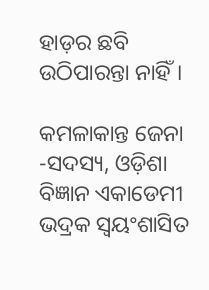ହାଡ଼ର ଛବି ଉଠିପାରନ୍ତା ନାହିଁ।

କମଳାକାନ୍ତ ଜେନା
-ସଦସ୍ୟ, ଓଡ଼ିଶା ବିଜ୍ଞାନ ଏକାଡେମୀ ଭଦ୍ରକ ସ୍ବୟଂଶାସିତ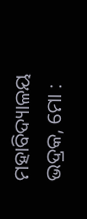ମହାବିଦ୍ୟାଳୟ ଭଦ୍ରକ, ମୋ :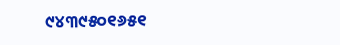୯୪୩୯୫୦୧୬୫୧